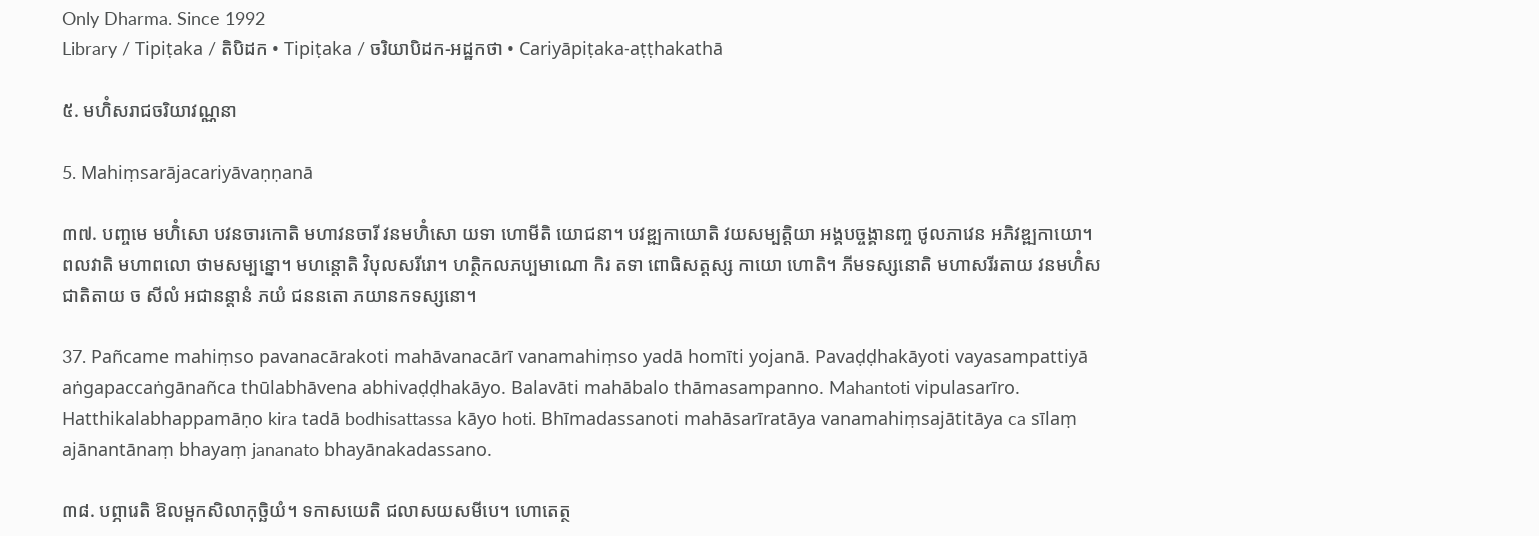Only Dharma. Since 1992
Library / Tipiṭaka / តិបិដក • Tipiṭaka / ចរិយាបិដក-អដ្ឋកថា • Cariyāpiṭaka-aṭṭhakathā

៥. មហិំសរាជចរិយាវណ្ណនា

5. Mahiṃsarājacariyāvaṇṇanā

៣៧. បញ្ចមេ មហិំសោ បវនចារកោតិ មហាវនចារី វនមហិំសោ យទា ហោមីតិ យោជនា។ បវឌ្ឍកាយោតិ វយសម្បត្តិយា អង្គបច្ចង្គានញ្ច ថូលភាវេន អភិវឌ្ឍកាយោ។ ពលវាតិ មហាពលោ ថាមសម្បន្នោ។ មហន្តោតិ វិបុលសរីរោ។ ហត្ថិកលភប្បមាណោ កិរ តទា ពោធិសត្តស្ស កាយោ ហោតិ។ ភីមទស្សនោតិ មហាសរីរតាយ វនមហិំសជាតិតាយ ច សីលំ អជានន្តានំ ភយំ ជននតោ ភយានកទស្សនោ។

37. Pañcame mahiṃso pavanacārakoti mahāvanacārī vanamahiṃso yadā homīti yojanā. Pavaḍḍhakāyoti vayasampattiyā aṅgapaccaṅgānañca thūlabhāvena abhivaḍḍhakāyo. Balavāti mahābalo thāmasampanno. Mahantoti vipulasarīro. Hatthikalabhappamāṇo kira tadā bodhisattassa kāyo hoti. Bhīmadassanoti mahāsarīratāya vanamahiṃsajātitāya ca sīlaṃ ajānantānaṃ bhayaṃ jananato bhayānakadassano.

៣៨. បព្ភារេតិ ឱលម្ពកសិលាកុច្ឆិយំ។ ទកាសយេតិ ជលាសយសមីបេ។ ហោតេត្ថ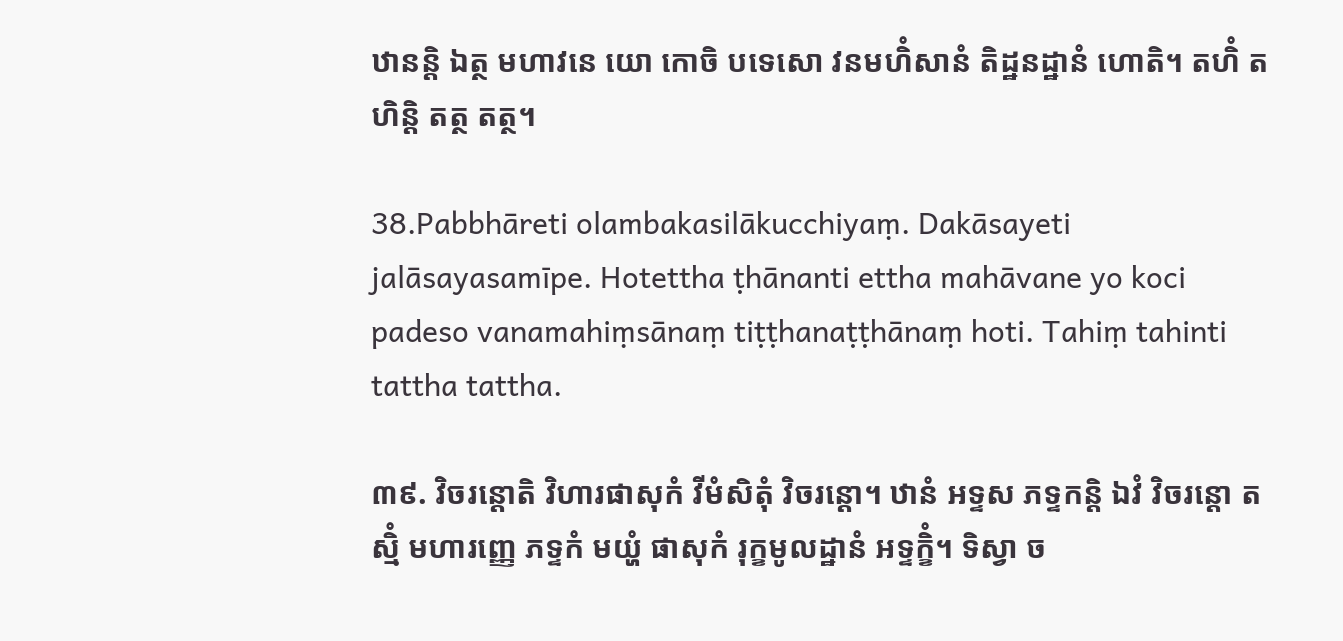ឋានន្តិ ឯត្ថ មហាវនេ យោ កោចិ បទេសោ វនមហិំសានំ តិដ្ឋនដ្ឋានំ ហោតិ។ តហិំ តហិន្តិ តត្ថ តត្ថ។

38.Pabbhāreti olambakasilākucchiyaṃ. Dakāsayeti jalāsayasamīpe. Hotettha ṭhānanti ettha mahāvane yo koci padeso vanamahiṃsānaṃ tiṭṭhanaṭṭhānaṃ hoti. Tahiṃ tahinti tattha tattha.

៣៩. វិចរន្តោតិ វិហារផាសុកំ វីមំសិតុំ វិចរន្តោ។ ឋានំ អទ្ទស ភទ្ទកន្តិ ឯវំ វិចរន្តោ តស្មិំ មហារញ្ញេ ភទ្ទកំ មយ្ហំ ផាសុកំ រុក្ខមូលដ្ឋានំ អទ្ទក្ខិំ។ ទិស្វា ច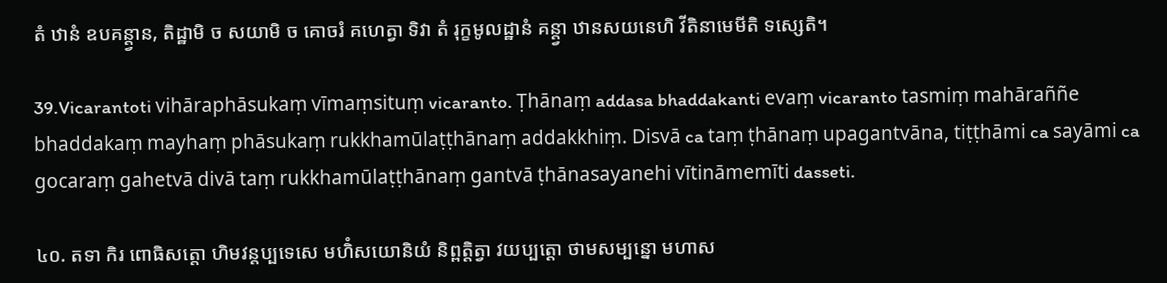តំ ឋានំ ឧបគន្ត្វាន, តិដ្ឋាមិ ច សយាមិ ច គោចរំ គហេត្វា ទិវា តំ រុក្ខមូលដ្ឋានំ គន្ត្វា ឋានសយនេហិ វីតិនាមេមីតិ ទស្សេតិ។

39.Vicarantoti vihāraphāsukaṃ vīmaṃsituṃ vicaranto. Ṭhānaṃ addasa bhaddakanti evaṃ vicaranto tasmiṃ mahāraññe bhaddakaṃ mayhaṃ phāsukaṃ rukkhamūlaṭṭhānaṃ addakkhiṃ. Disvā ca taṃ ṭhānaṃ upagantvāna, tiṭṭhāmi ca sayāmi ca gocaraṃ gahetvā divā taṃ rukkhamūlaṭṭhānaṃ gantvā ṭhānasayanehi vītināmemīti dasseti.

៤០. តទា កិរ ពោធិសត្តោ ហិមវន្តប្បទេសេ មហិំសយោនិយំ និព្ពត្តិត្វា វយប្បត្តោ ថាមសម្បន្នោ មហាស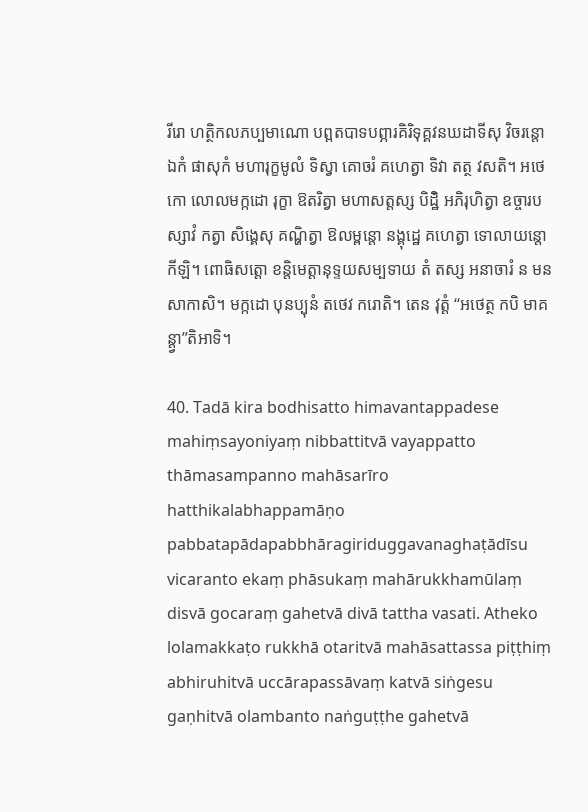រីរោ ហត្ថិកលភប្បមាណោ បព្ពតបាទបព្ភារគិរិទុគ្គវនឃដាទីសុ វិចរន្តោ ឯកំ ផាសុកំ មហារុក្ខមូលំ ទិស្វា គោចរំ គហេត្វា ទិវា តត្ថ វសតិ។ អថេកោ លោលមក្កដោ រុក្ខា ឱតរិត្វា មហាសត្តស្ស បិដ្ឋិំ អភិរុហិត្វា ឧច្ចារបស្សាវំ កត្វា សិង្គេសុ គណ្ហិត្វា ឱលម្ពន្តោ នង្គុដ្ឋេ គហេត្វា ទោលាយន្តោ កីឡិ។ ពោធិសត្តោ ខន្តិមេត្តានុទ្ទយសម្បទាយ តំ តស្ស អនាចារំ ន មនសាកាសិ។ មក្កដោ បុនប្បុនំ តថេវ ករោតិ។ តេន វុត្តំ ‘‘អថេត្ថ កបិ មាគន្ត្វា’’តិអាទិ។

40. Tadā kira bodhisatto himavantappadese mahiṃsayoniyaṃ nibbattitvā vayappatto thāmasampanno mahāsarīro hatthikalabhappamāṇo pabbatapādapabbhāragiriduggavanaghaṭādīsu vicaranto ekaṃ phāsukaṃ mahārukkhamūlaṃ disvā gocaraṃ gahetvā divā tattha vasati. Atheko lolamakkaṭo rukkhā otaritvā mahāsattassa piṭṭhiṃ abhiruhitvā uccārapassāvaṃ katvā siṅgesu gaṇhitvā olambanto naṅguṭṭhe gahetvā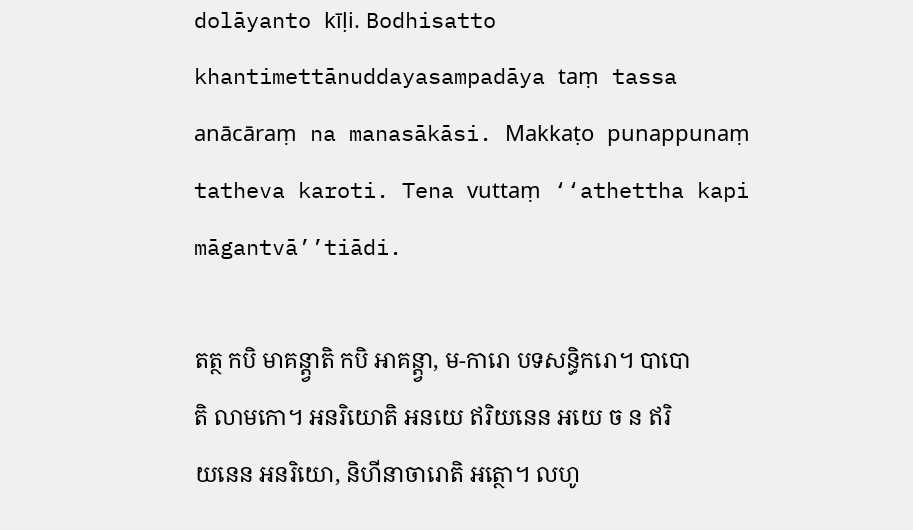dolāyanto kīḷi. Bodhisatto khantimettānuddayasampadāya taṃ tassa anācāraṃ na manasākāsi. Makkaṭo punappunaṃ tatheva karoti. Tena vuttaṃ ‘‘athettha kapi māgantvā’’tiādi.

តត្ថ កបិ មាគន្ត្វាតិ កបិ អាគន្ត្វា, ម-ការោ បទសន្ធិករោ។ បាបោតិ លាមកោ។ អនរិយោតិ អនយេ ឥរិយនេន អយេ ច ន ឥរិយនេន អនរិយោ, និហីនាចារោតិ អត្ថោ។ លហូ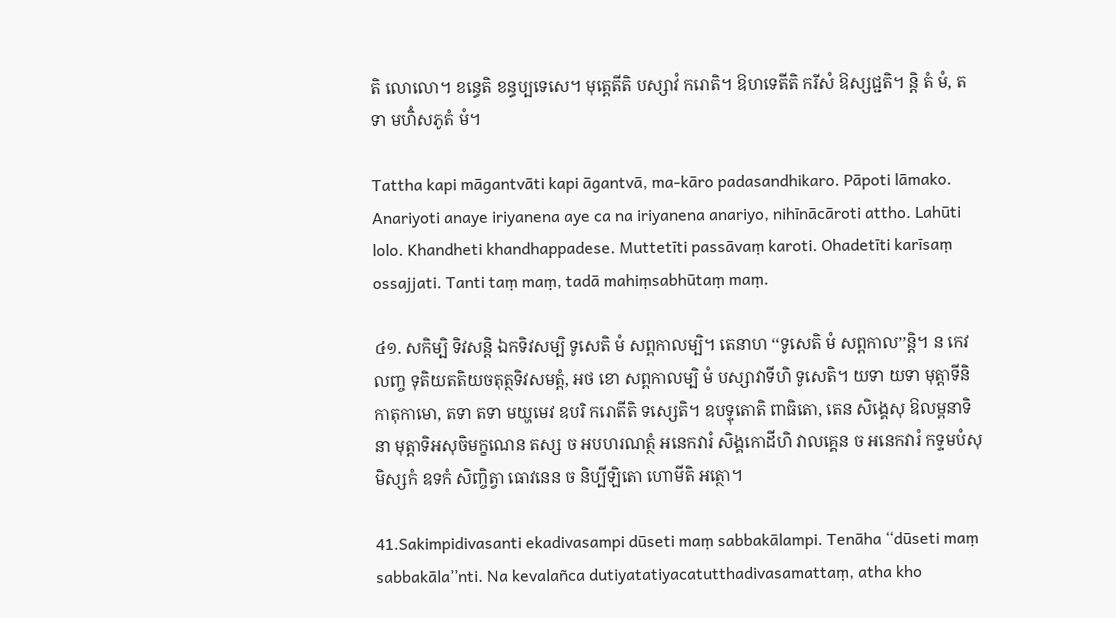តិ លោលោ។ ខន្ធេតិ ខន្ធប្បទេសេ។ មុត្តេតីតិ បស្សាវំ ករោតិ។ ឱហទេតីតិ ករីសំ ឱស្សជ្ជតិ។ ន្តិ តំ មំ, តទា មហិំសភូតំ មំ។

Tattha kapi māgantvāti kapi āgantvā, ma-kāro padasandhikaro. Pāpoti lāmako. Anariyoti anaye iriyanena aye ca na iriyanena anariyo, nihīnācāroti attho. Lahūti lolo. Khandheti khandhappadese. Muttetīti passāvaṃ karoti. Ohadetīti karīsaṃ ossajjati. Tanti taṃ maṃ, tadā mahiṃsabhūtaṃ maṃ.

៤១. សកិម្បិ ទិវសន្តិ ឯកទិវសម្បិ ទូសេតិ មំ សព្ពកាលម្បិ។ តេនាហ ‘‘ទូសេតិ មំ សព្ពកាល’’ន្តិ។ ន កេវលញ្ច ទុតិយតតិយចតុត្ថទិវសមត្តំ, អថ ខោ សព្ពកាលម្បិ មំ បស្សាវាទីហិ ទូសេតិ។ យទា យទា មុត្តាទីនិ កាតុកាមោ, តទា តទា មយ្ហមេវ ឧបរិ ករោតីតិ ទស្សេតិ។ ឧបទ្ទុតោតិ ពាធិតោ, តេន សិង្គេសុ ឱលម្ពនាទិនា មុត្តាទិអសុចិមក្ខណេន តស្ស ច អបហរណត្ថំ អនេកវារំ សិង្គកោដីហិ វាលគ្គេន ច អនេកវារំ កទ្ទមបំសុមិស្សកំ ឧទកំ សិញ្ចិត្វា ធោវនេន ច និប្បីឡិតោ ហោមីតិ អត្ថោ។

41.Sakimpidivasanti ekadivasampi dūseti maṃ sabbakālampi. Tenāha ‘‘dūseti maṃ sabbakāla’’nti. Na kevalañca dutiyatatiyacatutthadivasamattaṃ, atha kho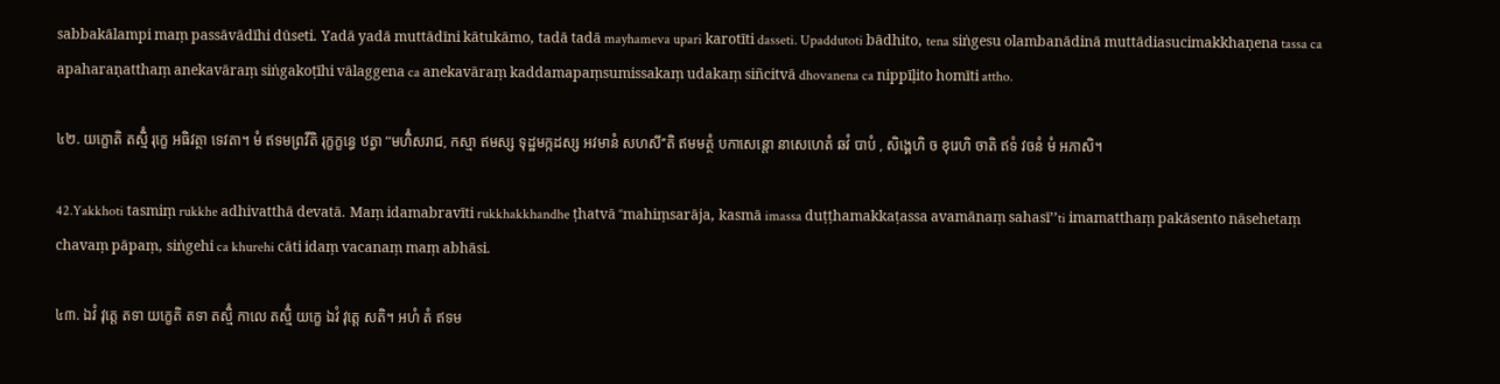sabbakālampi maṃ passāvādīhi dūseti. Yadā yadā muttādīni kātukāmo, tadā tadā mayhameva upari karotīti dasseti. Upaddutoti bādhito, tena siṅgesu olambanādinā muttādiasucimakkhaṇena tassa ca apaharaṇatthaṃ anekavāraṃ siṅgakoṭīhi vālaggena ca anekavāraṃ kaddamapaṃsumissakaṃ udakaṃ siñcitvā dhovanena ca nippīḷito homīti attho.

៤២. យក្ខោតិ តស្មិំ រុក្ខេ អធិវត្ថា ទេវតា។ មំ ឥទមព្រវីតិ រុក្ខក្ខន្ធេ ឋត្វា ‘‘មហិំសរាជ, កស្មា ឥមស្ស ទុដ្ឋមក្កដស្ស អវមានំ សហសី’’តិ ឥមមត្ថំ បកាសេន្តោ នាសេហេតំ ឆវំ បាបំ , សិង្គេហិ ច ខុរេហិ ចាតិ ឥទំ វចនំ មំ អភាសិ។

42.Yakkhoti tasmiṃ rukkhe adhivatthā devatā. Maṃ idamabravīti rukkhakkhandhe ṭhatvā ‘‘mahiṃsarāja, kasmā imassa duṭṭhamakkaṭassa avamānaṃ sahasī’’ti imamatthaṃ pakāsento nāsehetaṃ chavaṃ pāpaṃ, siṅgehi ca khurehi cāti idaṃ vacanaṃ maṃ abhāsi.

៤៣. ឯវំ វុត្តេ តទា យក្ខេតិ តទា តស្មិំ កាលេ តស្មិំ យក្ខេ ឯវំ វុត្តេ សតិ។ អហំ តំ ឥទម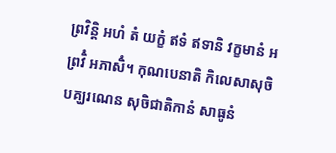ព្រវិន្តិ អហំ តំ យក្ខំ ឥទំ ឥទានិ វក្ខមានំ អព្រវិំ អភាសិំ។ កុណបេនាតិ កិលេសាសុចិបគ្ឃរណេន សុចិជាតិកានំ សាធូនំ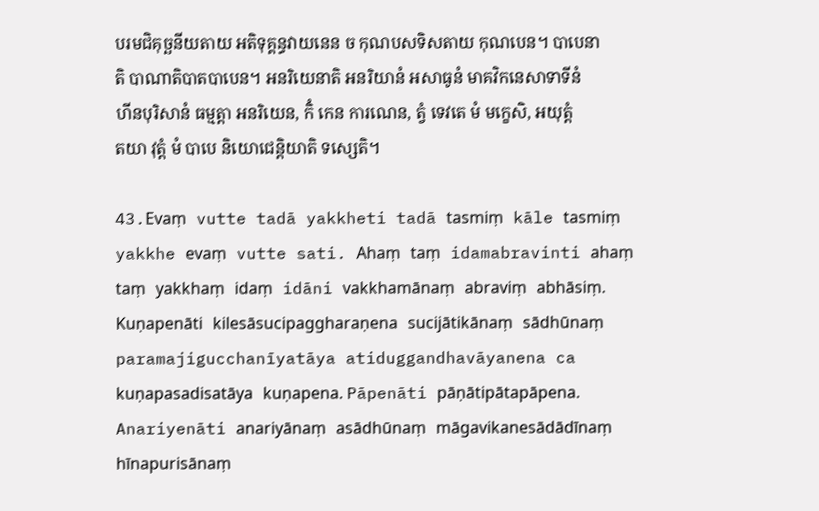បរមជិគុច្ឆនីយតាយ អតិទុគ្គន្ធវាយនេន ច កុណបសទិសតាយ កុណបេន។ បាបេនាតិ បាណាតិបាតបាបេន។ អនរិយេនាតិ អនរិយានំ អសាធូនំ មាគវិកនេសាទាទីនំ ហីនបុរិសានំ ធម្មត្តា អនរិយេន, កិំ កេន ការណេន, ត្វំ ទេវតេ មំ មក្ខេសិ, អយុត្តំ តយា វុត្តំ មំ បាបេ និយោជេន្តិយាតិ ទស្សេតិ។

43.Evaṃ vutte tadā yakkheti tadā tasmiṃ kāle tasmiṃ yakkhe evaṃ vutte sati. Ahaṃ taṃ idamabravinti ahaṃ taṃ yakkhaṃ idaṃ idāni vakkhamānaṃ abraviṃ abhāsiṃ. Kuṇapenāti kilesāsucipaggharaṇena sucijātikānaṃ sādhūnaṃ paramajigucchanīyatāya atiduggandhavāyanena ca kuṇapasadisatāya kuṇapena. Pāpenāti pāṇātipātapāpena. Anariyenāti anariyānaṃ asādhūnaṃ māgavikanesādādīnaṃ hīnapurisānaṃ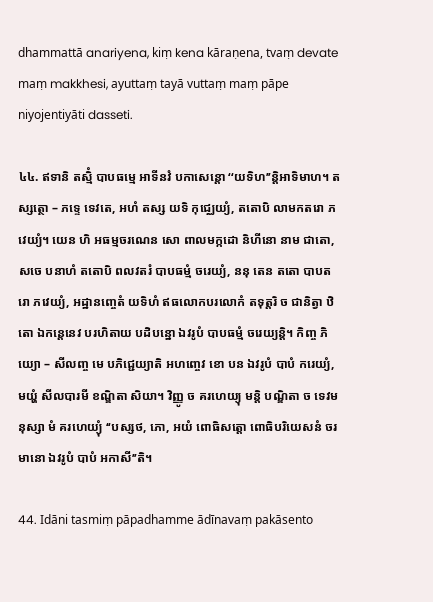dhammattā anariyena, kiṃ kena kāraṇena, tvaṃ devate maṃ makkhesi, ayuttaṃ tayā vuttaṃ maṃ pāpe niyojentiyāti dasseti.

៤៤. ឥទានិ តស្មិំ បាបធម្មេ អាទីនវំ បកាសេន្តោ ‘‘យទិហ’’ន្តិអាទិមាហ។ តស្សត្ថោ – ភទ្ទេ ទេវតេ, អហំ តស្ស យទិ កុជ្ឈេយ្យំ, តតោបិ លាមកតរោ ភវេយ្យំ។ យេន ហិ អធម្មចរណេន សោ ពាលមក្កដោ និហីនោ នាម ជាតោ, សចេ បនាហំ តតោបិ ពលវតរំ បាបធម្មំ ចរេយ្យំ, ននុ តេន តតោ បាបតរោ ភវេយ្យំ, អដ្ឋានញ្ចេតំ យទិហំ ឥធលោកបរលោកំ តទុត្តរិ ច ជានិត្វា ឋិតោ ឯកន្តេនេវ បរហិតាយ បដិបន្នោ ឯវរូបំ បាបធម្មំ ចរេយ្យន្តិ។ កិញ្ច ភិយ្យោ – សីលញ្ច មេ បភិជ្ជេយ្យាតិ អហញ្ចេវ ខោ បន ឯវរូបំ បាបំ ករេយ្យំ, មយ្ហំ សីលបារមី ខណ្ឌិតា សិយា។ វិញ្ញូ ច គរហេយ្យុ មន្តិ បណ្ឌិតា ច ទេវមនុស្សា មំ គរហេយ្យុំ ‘‘បស្សថ, ភោ, អយំ ពោធិសត្តោ ពោធិបរិយេសនំ ចរមានោ ឯវរូបំ បាបំ អកាសី’’តិ។

44. Idāni tasmiṃ pāpadhamme ādīnavaṃ pakāsento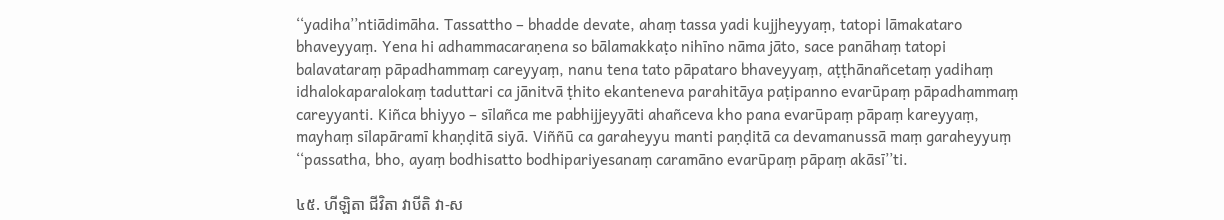‘‘yadiha’’ntiādimāha. Tassattho – bhadde devate, ahaṃ tassa yadi kujjheyyaṃ, tatopi lāmakataro bhaveyyaṃ. Yena hi adhammacaraṇena so bālamakkaṭo nihīno nāma jāto, sace panāhaṃ tatopi balavataraṃ pāpadhammaṃ careyyaṃ, nanu tena tato pāpataro bhaveyyaṃ, aṭṭhānañcetaṃ yadihaṃ idhalokaparalokaṃ taduttari ca jānitvā ṭhito ekanteneva parahitāya paṭipanno evarūpaṃ pāpadhammaṃ careyyanti. Kiñca bhiyyo – sīlañca me pabhijjeyyāti ahañceva kho pana evarūpaṃ pāpaṃ kareyyaṃ, mayhaṃ sīlapāramī khaṇḍitā siyā. Viññū ca garaheyyu manti paṇḍitā ca devamanussā maṃ garaheyyuṃ ‘‘passatha, bho, ayaṃ bodhisatto bodhipariyesanaṃ caramāno evarūpaṃ pāpaṃ akāsī’’ti.

៤៥. ហីឡិតា ជីវិតា វាបីតិ វា-ស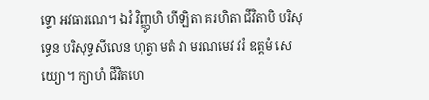ទ្ទោ អវធារណេ។ ឯវំ វិញ្ញូហិ ហីឡិតា គរហិតា ជីវិតាបិ បរិសុទ្ធេន បរិសុទ្ធសីលេន ហុត្វា មតំ វា មរណមេវ វរំ ឧត្តមំ សេយ្យោ។ ក្យាហំ ជីវិតហេ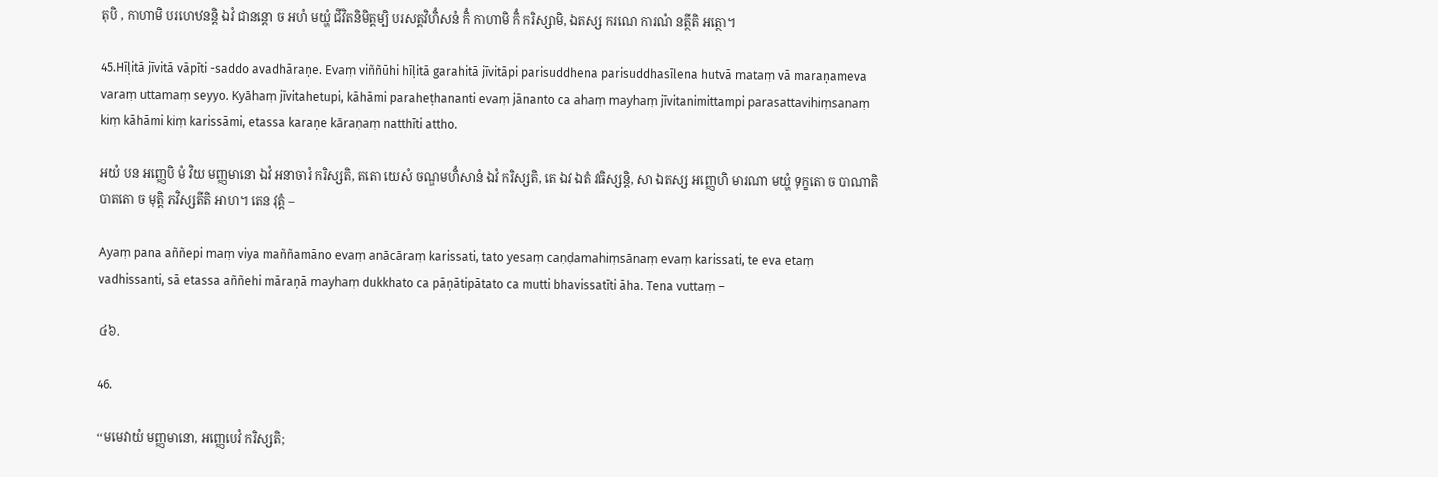តុបិ , កាហាមិ បរហេឋនន្តិ ឯវំ ជានន្តោ ច អហំ មយ្ហំ ជីវិតនិមិត្តម្បិ បរសត្តវិហិំសនំ កិំ កាហាមិ កិំ ករិស្សាមិ, ឯតស្ស ករណេ ការណំ នត្ថីតិ អត្ថោ។

45.Hīḷitā jīvitā vāpīti -saddo avadhāraṇe. Evaṃ viññūhi hīḷitā garahitā jīvitāpi parisuddhena parisuddhasīlena hutvā mataṃ vā maraṇameva varaṃ uttamaṃ seyyo. Kyāhaṃ jīvitahetupi, kāhāmi paraheṭhananti evaṃ jānanto ca ahaṃ mayhaṃ jīvitanimittampi parasattavihiṃsanaṃ kiṃ kāhāmi kiṃ karissāmi, etassa karaṇe kāraṇaṃ natthīti attho.

អយំ បន អញ្ញេបិ មំ វិយ មញ្ញមានោ ឯវំ អនាចារំ ករិស្សតិ, តតោ យេសំ ចណ្ឌមហិំសានំ ឯវំ ករិស្សតិ, តេ ឯវ ឯតំ វធិស្សន្តិ, សា ឯតស្ស អញ្ញេហិ មារណា មយ្ហំ ទុក្ខតោ ច បាណាតិបាតតោ ច មុត្តិ ភវិស្សតីតិ អាហ។ តេន វុត្តំ –

Ayaṃ pana aññepi maṃ viya maññamāno evaṃ anācāraṃ karissati, tato yesaṃ caṇḍamahiṃsānaṃ evaṃ karissati, te eva etaṃ vadhissanti, sā etassa aññehi māraṇā mayhaṃ dukkhato ca pāṇātipātato ca mutti bhavissatīti āha. Tena vuttaṃ –

៤៦.

46.

‘‘មមេវាយំ មញ្ញមានោ, អញ្ញេបេវំ ករិស្សតិ;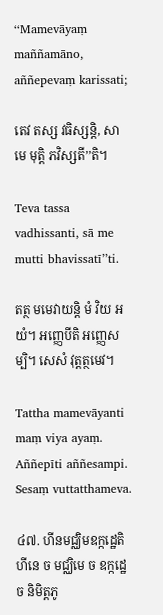‘‘Mamevāyaṃ maññamāno, aññepevaṃ karissati;

តេវ តស្ស វធិស្សន្តិ, សា មេ មុត្តិ ភវិស្សតី’’តិ។

Teva tassa vadhissanti, sā me mutti bhavissatī’’ti.

តត្ថ មមេវាយន្តិ មំ វិយ អយំ។ អញ្ញេបីតិ អញ្ញេសម្បិ។ សេសំ វុត្តត្ថមេវ។

Tattha mamevāyanti maṃ viya ayaṃ. Aññepīti aññesampi. Sesaṃ vuttatthameva.

៤៧. ហីនមជ្ឈិមឧក្កដ្ឋេតិ ហីនេ ច មជ្ឈិមេ ច ឧក្កដ្ឋេ ច និមិត្តភូ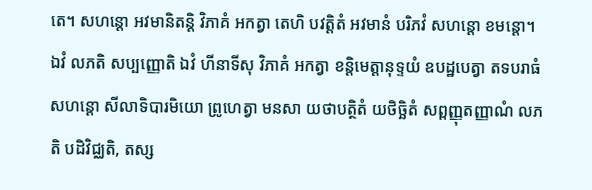តេ។ សហន្តោ អវមានិតន្តិ វិភាគំ អកត្វា តេហិ បវត្តិតំ អវមានំ បរិភវំ សហន្តោ ខមន្តោ។ ឯវំ លភតិ សប្បញ្ញោតិ ឯវំ ហីនាទីសុ វិភាគំ អកត្វា ខន្តិមេត្តានុទ្ទយំ ឧបដ្ឋបេត្វា តទបរាធំ សហន្តោ សីលាទិបារមិយោ ព្រូហេត្វា មនសា យថាបត្ថិតំ យថិច្ឆិតំ សព្ពញ្ញុតញ្ញាណំ លភតិ បដិវិជ្ឈតិ, តស្ស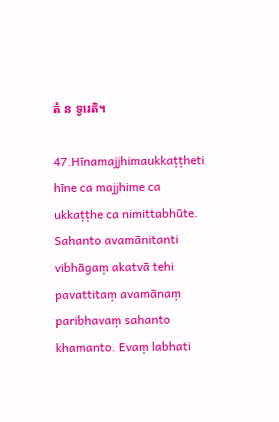តំ ន ទូរេតិ។

47.Hīnamajjhimaukkaṭṭheti hīne ca majjhime ca ukkaṭṭhe ca nimittabhūte. Sahanto avamānitanti vibhāgaṃ akatvā tehi pavattitaṃ avamānaṃ paribhavaṃ sahanto khamanto. Evaṃ labhati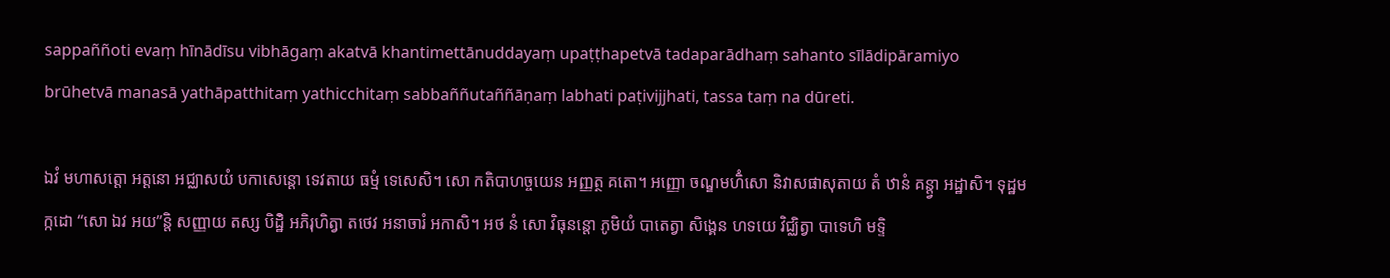sappaññoti evaṃ hīnādīsu vibhāgaṃ akatvā khantimettānuddayaṃ upaṭṭhapetvā tadaparādhaṃ sahanto sīlādipāramiyo brūhetvā manasā yathāpatthitaṃ yathicchitaṃ sabbaññutaññāṇaṃ labhati paṭivijjhati, tassa taṃ na dūreti.

ឯវំ មហាសត្តោ អត្តនោ អជ្ឈាសយំ បកាសេន្តោ ទេវតាយ ធម្មំ ទេសេសិ។ សោ កតិបាហច្ចយេន អញ្ញត្ថ គតោ។ អញ្ញោ ចណ្ឌមហិំសោ និវាសផាសុតាយ តំ ឋានំ គន្ត្វា អដ្ឋាសិ។ ទុដ្ឋមក្កដោ ‘‘សោ ឯវ អយ’’ន្តិ សញ្ញាយ តស្ស បិដ្ឋិំ អភិរុហិត្វា តថេវ អនាចារំ អកាសិ។ អថ នំ សោ វិធុនន្តោ ភូមិយំ បាតេត្វា សិង្គេន ហទយេ វិជ្ឈិត្វា បាទេហិ មទ្ទិ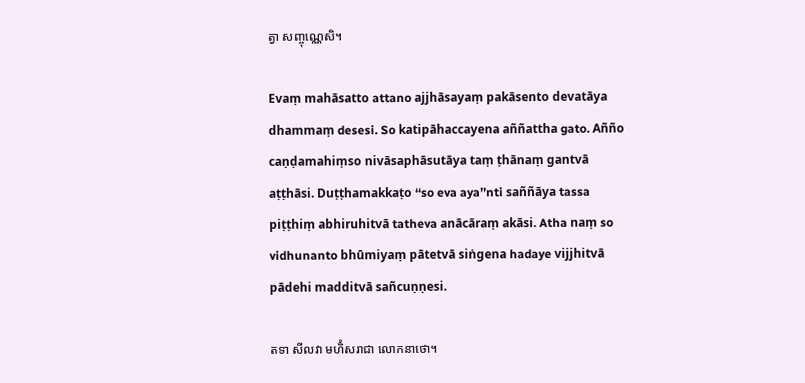ត្វា សញ្ចុណ្ណេសិ។

Evaṃ mahāsatto attano ajjhāsayaṃ pakāsento devatāya dhammaṃ desesi. So katipāhaccayena aññattha gato. Añño caṇḍamahiṃso nivāsaphāsutāya taṃ ṭhānaṃ gantvā aṭṭhāsi. Duṭṭhamakkaṭo ‘‘so eva aya’’nti saññāya tassa piṭṭhiṃ abhiruhitvā tatheva anācāraṃ akāsi. Atha naṃ so vidhunanto bhūmiyaṃ pātetvā siṅgena hadaye vijjhitvā pādehi madditvā sañcuṇṇesi.

តទា សីលវា មហិំសរាជា លោកនាថោ។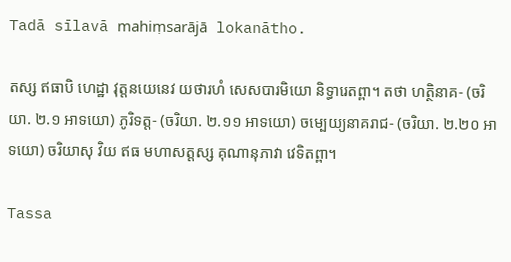Tadā sīlavā mahiṃsarājā lokanātho.

តស្ស ឥធាបិ ហេដ្ឋា វុត្តនយេនេវ យថារហំ សេសបារមិយោ និទ្ធារេតព្ពា។ តថា ហត្ថិនាគ- (ចរិយា. ២.១ អាទយោ) ភូរិទត្ត- (ចរិយា. ២.១១ អាទយោ) ចម្បេយ្យនាគរាជ- (ចរិយា. ២.២០ អាទយោ) ចរិយាសុ វិយ ឥធ មហាសត្តស្ស គុណានុភាវា វេទិតព្ពា។

Tassa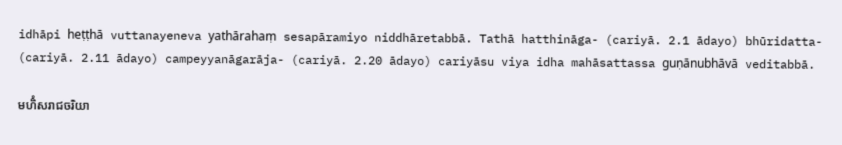idhāpi heṭṭhā vuttanayeneva yathārahaṃ sesapāramiyo niddhāretabbā. Tathā hatthināga- (cariyā. 2.1 ādayo) bhūridatta- (cariyā. 2.11 ādayo) campeyyanāgarāja- (cariyā. 2.20 ādayo) cariyāsu viya idha mahāsattassa guṇānubhāvā veditabbā.

មហិំសរាជចរិយា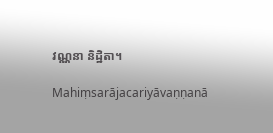វណ្ណនា និដ្ឋិតា។

Mahiṃsarājacariyāvaṇṇanā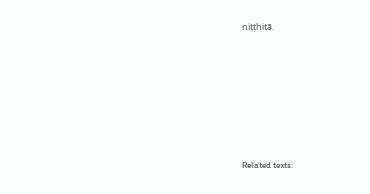niṭṭhitā.







Related texts: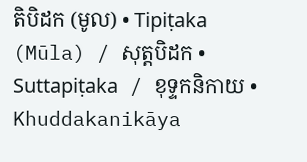តិបិដក (មូល) • Tipiṭaka (Mūla) / សុត្តបិដក • Suttapiṭaka / ខុទ្ទកនិកាយ • Khuddakanikāya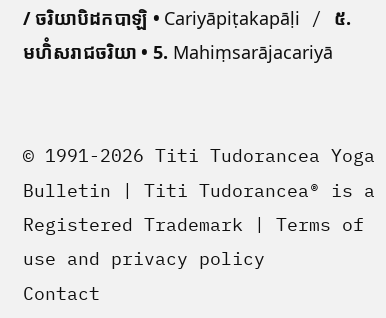/ ចរិយាបិដកបាឡិ • Cariyāpiṭakapāḷi / ៥. មហិំសរាជចរិយា • 5. Mahiṃsarājacariyā


© 1991-2026 Titi Tudorancea Yoga Bulletin | Titi Tudorancea® is a Registered Trademark | Terms of use and privacy policy
Contact